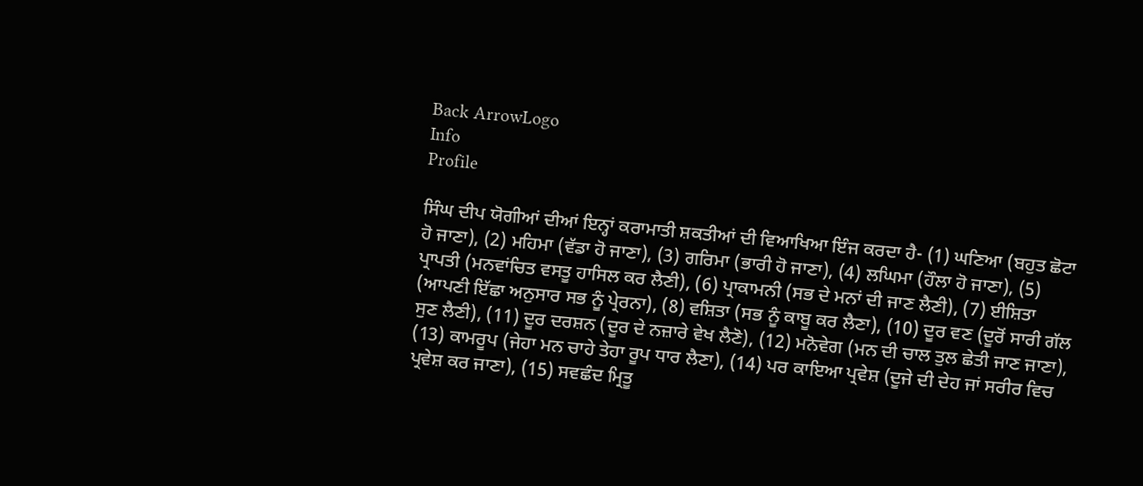Back ArrowLogo
Info
Profile

ਸਿੰਘ ਦੀਪ ਯੋਗੀਆਂ ਦੀਆਂ ਇਨ੍ਹਾਂ ਕਰਾਮਾਤੀ ਸ਼ਕਤੀਆਂ ਦੀ ਵਿਆਖਿਆ ਇੰਜ ਕਰਦਾ ਹੈ- (1) ਘਣਿਆ (ਬਹੁਤ ਛੋਟਾ ਹੋ ਜਾਣਾ), (2) ਮਹਿਮਾ (ਵੱਡਾ ਹੋ ਜਾਣਾ), (3) ਗਰਿਮਾ (ਭਾਰੀ ਹੋ ਜਾਣਾ), (4) ਲਘਿਮਾ (ਹੌਲਾ ਹੋ ਜਾਣਾ), (5) ਪ੍ਰਾਪਤੀ (ਮਨਵਾਂਚਿਤ ਵਸਤੂ ਹਾਸਿਲ ਕਰ ਲੈਣੀ), (6) ਪ੍ਰਾਕਾਮਨੀ (ਸਭ ਦੇ ਮਨਾਂ ਦੀ ਜਾਣ ਲੈਣੀ), (7) ਈਸ਼ਿਤਾ (ਆਪਣੀ ਇੱਛਾ ਅਨੁਸਾਰ ਸਭ ਨੂੰ ਪ੍ਰੇਰਨਾ), (8) ਵਸ਼ਿਤਾ (ਸਭ ਨੂੰ ਕਾਬੂ ਕਰ ਲੈਣਾ), (10) ਦੂਰ ਵਣ (ਦੂਰੋਂ ਸਾਰੀ ਗੱਲ ਸੁਣ ਲੈਣੀ), (11) ਦੂਰ ਦਰਸ਼ਨ (ਦੂਰ ਦੇ ਨਜ਼ਾਰੇ ਵੇਖ ਲੈਣੋ), (12) ਮਨੋਵੇਗ (ਮਨ ਦੀ ਚਾਲ ਤੁਲ ਛੇਤੀ ਜਾਣ ਜਾਣਾ), (13) ਕਾਮਰੂਪ (ਜੇਹਾ ਮਨ ਚਾਹੇ ਤੇਹਾ ਰੂਪ ਧਾਰ ਲੈਣਾ), (14) ਪਰ ਕਾਇਆ ਪ੍ਰਵੇਸ਼ (ਦੂਜੇ ਦੀ ਦੇਹ ਜਾਂ ਸਰੀਰ ਵਿਚ ਪ੍ਰਵੇਸ਼ ਕਰ ਜਾਣਾ), (15) ਸਵਛੰਦ ਮ੍ਰਿਤੂ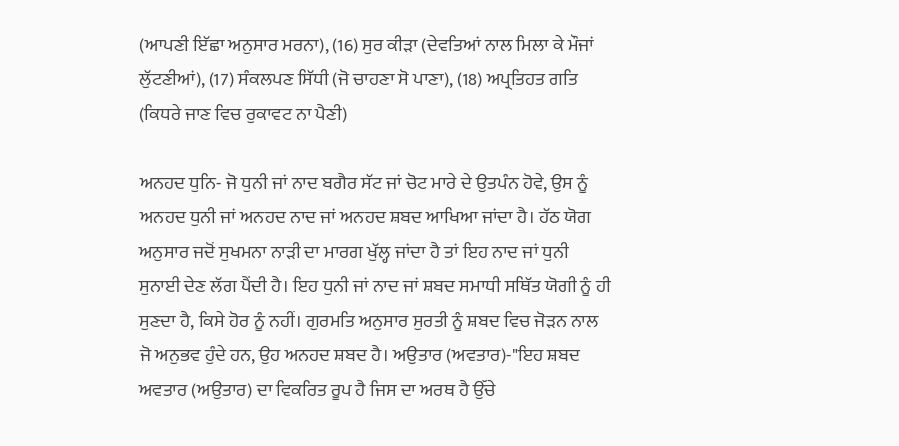(ਆਪਣੀ ਇੱਛਾ ਅਨੁਸਾਰ ਮਰਨਾ), (16) ਸੁਰ ਕੀੜਾ (ਦੇਵਤਿਆਂ ਨਾਲ ਮਿਲਾ ਕੇ ਮੌਜਾਂ ਲੁੱਟਣੀਆਂ), (17) ਸੰਕਲਪਣ ਸਿੱਧੀ (ਜੋ ਚਾਹਣਾ ਸੋ ਪਾਣਾ), (18) ਅਪ੍ਰਤਿਹਤ ਗਤਿ (ਕਿਧਰੇ ਜਾਣ ਵਿਚ ਰੁਕਾਵਟ ਨਾ ਪੈਣੀ)

ਅਨਹਦ ਧੁਨਿ- ਜੋ ਧੁਨੀ ਜਾਂ ਨਾਦ ਬਗੈਰ ਸੱਟ ਜਾਂ ਚੋਟ ਮਾਰੇ ਦੇ ਉਤਪੰਨ ਹੋਵੇ, ਉਸ ਨੂੰ ਅਨਹਦ ਧੁਨੀ ਜਾਂ ਅਨਹਦ ਨਾਦ ਜਾਂ ਅਨਹਦ ਸ਼ਬਦ ਆਖਿਆ ਜਾਂਦਾ ਹੈ। ਹੱਠ ਯੋਗ ਅਨੁਸਾਰ ਜਦੋਂ ਸੁਖਮਨਾ ਨਾੜੀ ਦਾ ਮਾਰਗ ਖੁੱਲ੍ਹ ਜਾਂਦਾ ਹੈ ਤਾਂ ਇਹ ਨਾਦ ਜਾਂ ਧੁਨੀ ਸੁਨਾਈ ਦੇਣ ਲੱਗ ਪੈਂਦੀ ਹੈ। ਇਹ ਧੁਨੀ ਜਾਂ ਨਾਦ ਜਾਂ ਸ਼ਬਦ ਸਮਾਧੀ ਸਥਿੱਤ ਯੋਗੀ ਨੂੰ ਹੀ ਸੁਣਦਾ ਹੈ, ਕਿਸੇ ਹੋਰ ਨੂੰ ਨਹੀਂ। ਗੁਰਮਤਿ ਅਨੁਸਾਰ ਸੁਰਤੀ ਨੂੰ ਸ਼ਬਦ ਵਿਚ ਜੋੜਨ ਨਾਲ ਜੋ ਅਨੁਭਵ ਹੁੰਦੇ ਹਨ, ਉਹ ਅਨਹਦ ਸ਼ਬਦ ਹੈ। ਅਉਤਾਰ (ਅਵਤਾਰ)-"ਇਹ ਸ਼ਬਦ ਅਵਤਾਰ (ਅਉਤਾਰ) ਦਾ ਵਿਕਰਿਤ ਰੂਪ ਹੈ ਜਿਸ ਦਾ ਅਰਥ ਹੈ ਉੱਚੇ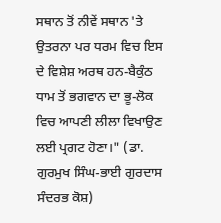ਸਥਾਨ ਤੋਂ ਨੀਵੇਂ ਸਥਾਨ 'ਤੇ ਉਤਰਨਾ ਪਰ ਧਰਮ ਵਿਚ ਇਸ ਦੇ ਵਿਸ਼ੇਸ਼ ਅਰਥ ਹਨ-ਬੈਕੁੰਠ ਧਾਮ ਤੋਂ ਭਗਵਾਨ ਦਾ ਭੂ-ਲੋਕ ਵਿਚ ਆਪਣੀ ਲੀਲਾ ਵਿਖਾਉਣ ਲਈ ਪ੍ਰਗਟ ਹੋਣਾ।" (ਡਾ. ਗੁਰਮੁਖ ਸਿੰਘ-ਭਾਈ ਗੁਰਦਾਸ ਸੰਦਰਭ ਕੋਸ਼)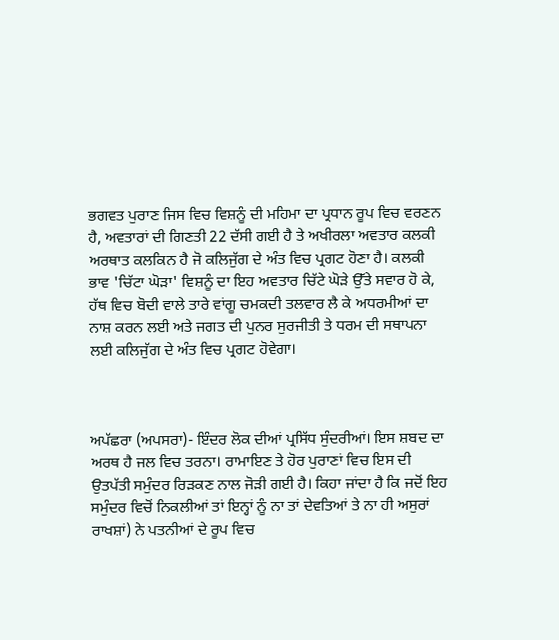ਭਗਵਤ ਪੁਰਾਣ ਜਿਸ ਵਿਚ ਵਿਸ਼ਨੂੰ ਦੀ ਮਹਿਮਾ ਦਾ ਪ੍ਰਧਾਨ ਰੂਪ ਵਿਚ ਵਰਣਨ ਹੈ, ਅਵਤਾਰਾਂ ਦੀ ਗਿਣਤੀ 22 ਦੱਸੀ ਗਈ ਹੈ ਤੇ ਅਖੀਰਲਾ ਅਵਤਾਰ ਕਲਕੀ ਅਰਥਾਤ ਕਲਕਿਨ ਹੈ ਜੋ ਕਲਿਜੁੱਗ ਦੇ ਅੰਤ ਵਿਚ ਪ੍ਰਗਟ ਹੋਣਾ ਹੈ। ਕਲਕੀ ਭਾਵ 'ਚਿੱਟਾ ਘੋੜਾ' ਵਿਸ਼ਨੂੰ ਦਾ ਇਹ ਅਵਤਾਰ ਚਿੱਟੇ ਘੋੜੇ ਉੱਤੇ ਸਵਾਰ ਹੋ ਕੇ, ਹੱਥ ਵਿਚ ਬੋਦੀ ਵਾਲੇ ਤਾਰੇ ਵਾਂਗੂ ਚਮਕਦੀ ਤਲਵਾਰ ਲੈ ਕੇ ਅਧਰਮੀਆਂ ਦਾ ਨਾਸ਼ ਕਰਨ ਲਈ ਅਤੇ ਜਗਤ ਦੀ ਪੁਨਰ ਸੁਰਜੀਤੀ ਤੇ ਧਰਮ ਦੀ ਸਥਾਪਨਾ ਲਈ ਕਲਿਜੁੱਗ ਦੇ ਅੰਤ ਵਿਚ ਪ੍ਰਗਟ ਹੋਵੇਗਾ।



ਅਪੱਛਰਾ (ਅਪਸਰਾ)- ਇੰਦਰ ਲੋਕ ਦੀਆਂ ਪ੍ਰਸਿੱਧ ਸੁੰਦਰੀਆਂ। ਇਸ ਸ਼ਬਦ ਦਾ ਅਰਥ ਹੈ ਜਲ ਵਿਚ ਤਰਨਾ। ਰਾਮਾਇਣ ਤੇ ਹੋਰ ਪੁਰਾਣਾਂ ਵਿਚ ਇਸ ਦੀ ਉਤਪੱਤੀ ਸਮੁੰਦਰ ਰਿੜਕਣ ਨਾਲ ਜੋੜੀ ਗਈ ਹੈ। ਕਿਹਾ ਜਾਂਦਾ ਹੈ ਕਿ ਜਦੋਂ ਇਹ ਸਮੁੰਦਰ ਵਿਚੋਂ ਨਿਕਲੀਆਂ ਤਾਂ ਇਨ੍ਹਾਂ ਨੂੰ ਨਾ ਤਾਂ ਦੇਵਤਿਆਂ ਤੇ ਨਾ ਹੀ ਅਸੁਰਾਂ ਰਾਖਸ਼ਾਂ) ਨੇ ਪਤਨੀਆਂ ਦੇ ਰੂਪ ਵਿਚ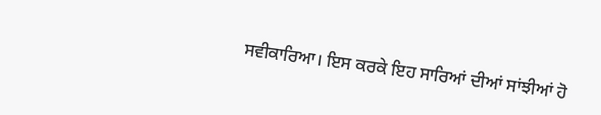ਸਵੀਕਾਰਿਆ। ਇਸ ਕਰਕੇ ਇਹ ਸਾਰਿਆਂ ਦੀਆਂ ਸਾਂਝੀਆਂ ਹੋ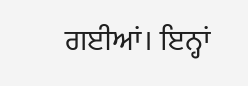ਗਈਆਂ। ਇਨ੍ਹਾਂ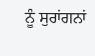ਨੂੰ ਸੁਰਾਂਗਨਾਂ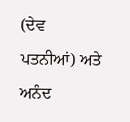(ਦੇਵ ਪਤਨੀਆਂ) ਅਤੇ ਅਨੰਦ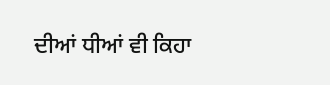ਦੀਆਂ ਧੀਆਂ ਵੀ ਕਿਹਾ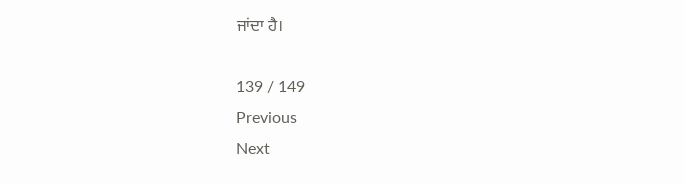ਜਾਂਦਾ ਹੈ।

139 / 149
Previous
Next